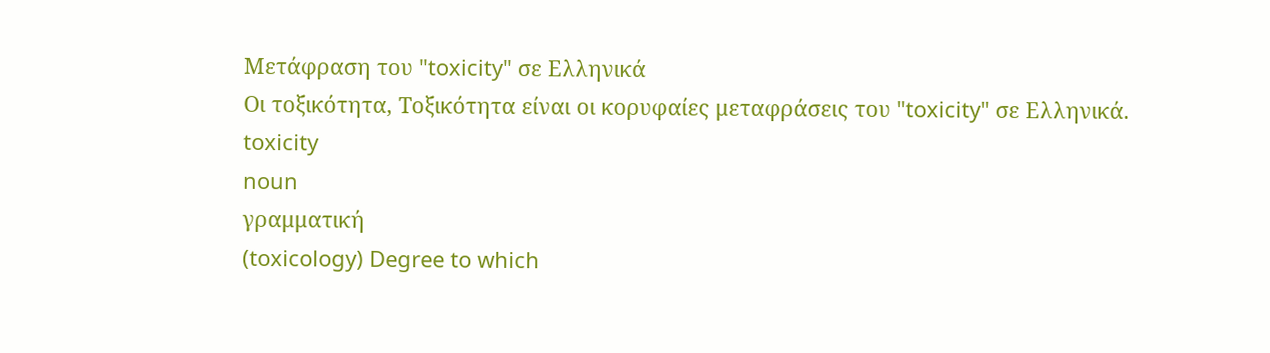Μετάφραση του "toxicity" σε Ελληνικά
Οι τοξικότητα, Τοξικότητα είναι οι κορυφαίες μεταφράσεις του "toxicity" σε Ελληνικά.
toxicity
noun
γραμματική
(toxicology) Degree to which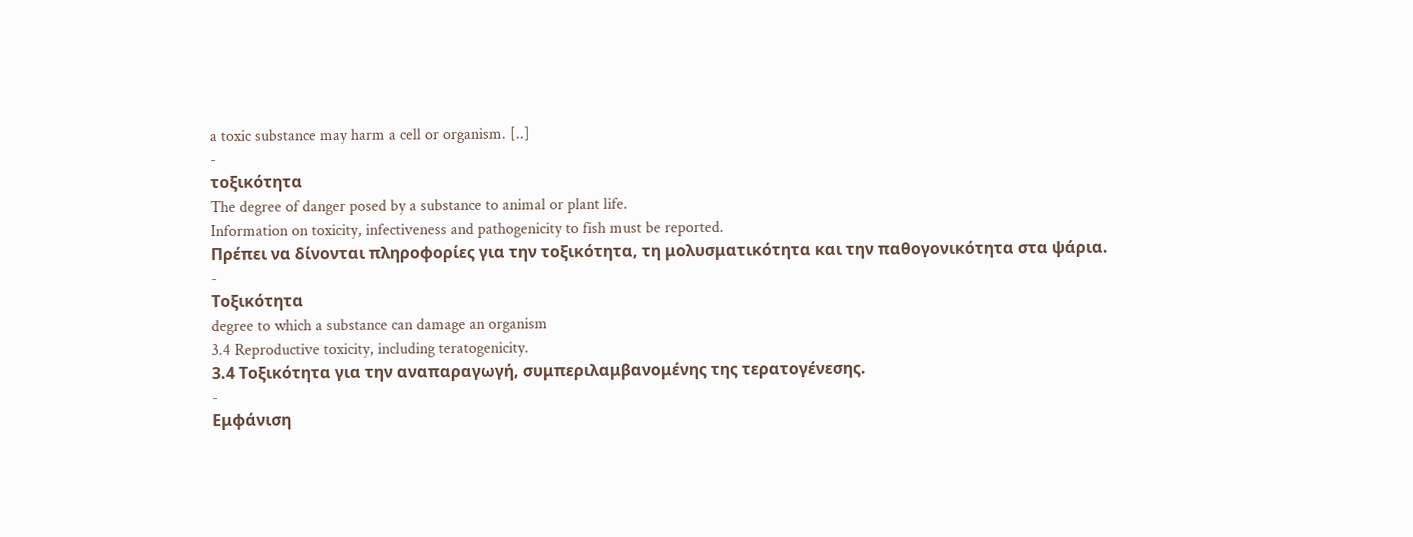a toxic substance may harm a cell or organism. [..]
-
τοξικότητα
The degree of danger posed by a substance to animal or plant life.
Information on toxicity, infectiveness and pathogenicity to fish must be reported.
Πρέπει να δίνονται πληροφορίες για την τοξικότητα, τη μολυσματικότητα και την παθογονικότητα στα ψάρια.
-
Τοξικότητα
degree to which a substance can damage an organism
3.4 Reproductive toxicity, including teratogenicity.
3.4 Τοξικότητα για την αναπαραγωγή, συμπεριλαμβανομένης της τερατογένεσης.
-
Εμφάνιση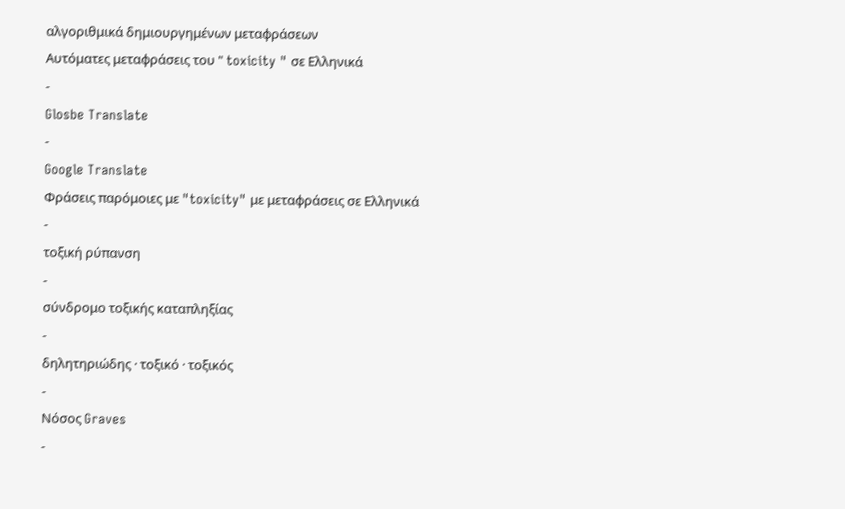αλγοριθμικά δημιουργημένων μεταφράσεων
Αυτόματες μεταφράσεις του " toxicity " σε Ελληνικά
-
Glosbe Translate
-
Google Translate
Φράσεις παρόμοιες με "toxicity" με μεταφράσεις σε Ελληνικά
-
τοξική ρύπανση
-
σύνδρομο τοξικής καταπληξίας
-
δηλητηριώδης · τοξικό · τοξικός
-
Νόσος Graves
-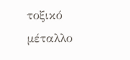τοξικό μέταλλο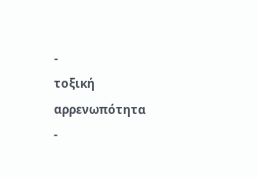-
τοξική αρρενωπότητα
-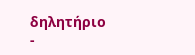δηλητήριο
-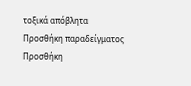τοξικά απόβλητα
Προσθήκη παραδείγματος
Προσθήκη